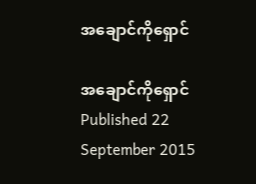အချောင်ကိုရှောင်

အချောင်ကိုရှောင်
Published 22 September 2015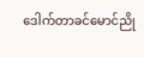ဒေါက်တာခင်မောင်ညို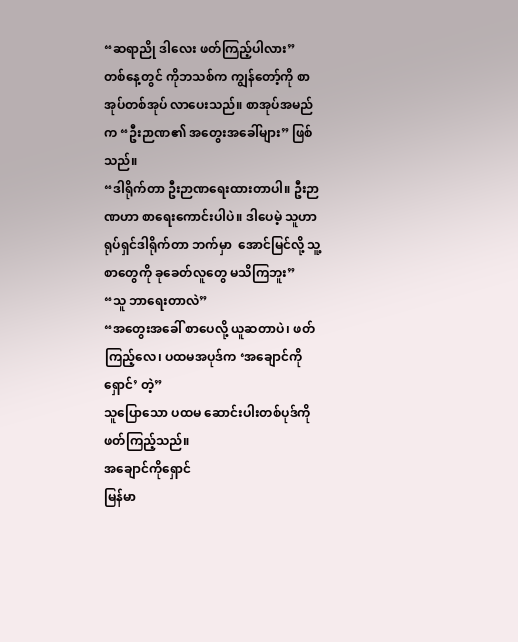“ဆရာညို ဒါလေး ဖတ်ကြည့်ပါလား”
တစ်နေ့တွင် ကိုဘသစ်က ကျွန်တော့်ကို စာအုပ်တစ်အုပ် လာပေးသည်။ စာအုပ်အမည်က “ဦးဉာဏ၏ အတွေးအခေါ်များ” ဖြစ်သည်။
“ဒါရိုက်တာ ဦးဉာဏရေးထားတာပါ။ ဦးဉာဏဟာ စာရေးကောင်းပါပဲ။ ဒါပေမဲ့ သူဟာ ရုပ်ရှင်ဒါရိုက်တာ ဘက်မှာ  အောင်မြင်လို့ သူ့စာတွေကို ခုခေတ်လူတွေ မသိကြဘူး”
“သူ ဘာရေးတာလဲ”
“အတွေးအခေါ် စာပေလို့ ယူဆတာပဲ၊ ဖတ်ကြည့်လေ၊ ပထမအပုဒ်က ‘အချောင်ကို ရှောင်’ တဲ့”
သူပြောသော ပထမ ဆောင်းပါးတစ်ပုဒ်ကို ဖတ်ကြည့်သည်။
အချောင်ကိုရှောင်
မြန်မာ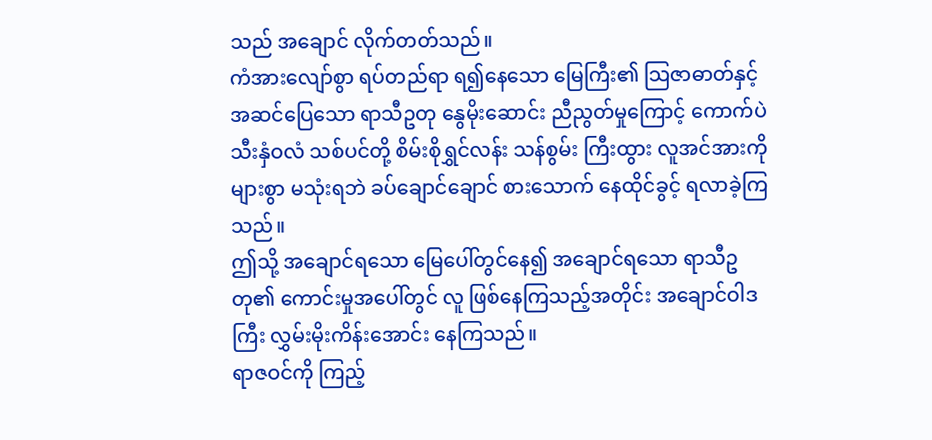သည် အချောင် လိုက်တတ်သည်။
ကံအားလျော်စွာ ရပ်တည်ရာ ရ၍နေသော မြေကြီး၏ သြဇာဓာတ်နှင့် အဆင်ပြေသော ရာသီဥတု နွေမိုးဆောင်း ညီညွတ်မှုကြောင့် ကောက်ပဲ သီးနှံဝလံ သစ်ပင်တို့ စိမ်းစိုရွှင်လန်း သန်စွမ်း ကြီးထွား လူအင်အားကို များစွာ မသုံးရဘဲ ခပ်ချောင်ချောင် စားသောက် နေထိုင်ခွင့် ရလာခဲ့ကြသည်။
ဤသို့ အချောင်ရသော မြေပေါ်တွင်နေ၍ အချောင်ရသော ရာသီဥတု၏ ကောင်းမှုအပေါ်တွင် လူ ဖြစ်နေကြသည့်အတိုင်း အချောင်ဝါဒကြီး လွှမ်းမိုးကိန်းအောင်း နေကြသည်။
ရာဇဝင်ကို ကြည့်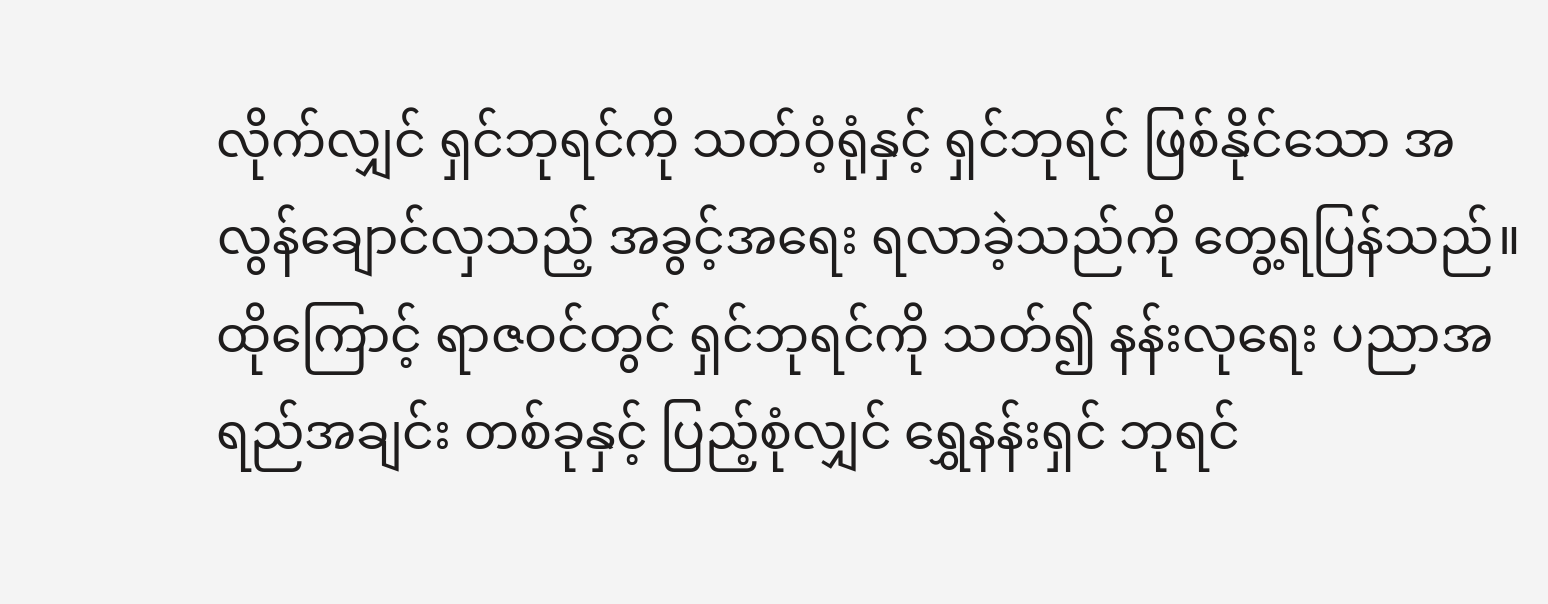လိုက်လျှင် ရှင်ဘုရင်ကို သတ်ဝံ့ရုံနှင့် ရှင်ဘုရင် ဖြစ်နိုင်သော အလွန်ချောင်လှသည့် အခွင့်အရေး ရလာခဲ့သည်ကို တွေ့ရပြန်သည်။
ထိုကြောင့် ရာဇဝင်တွင် ရှင်ဘုရင်ကို သတ်၍ နန်းလုရေး ပညာအရည်အချင်း တစ်ခုနှင့် ပြည့်စုံလျှင် ရွှေနန်းရှင် ဘုရင်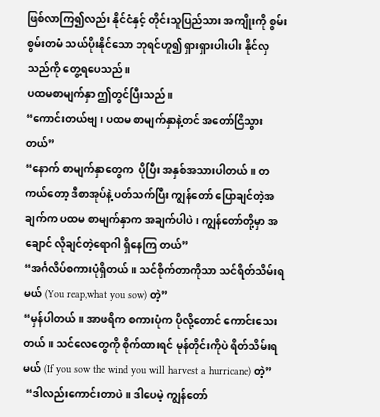ဖြစ်လာကြ၍လည်း နိုင်ငံနှင့် တိုင်းသူပြည်သား အကျိုးကို စွမ်းစွမ်းတမံ သယ်ပိုးနိုင်သော ဘုရင်ဟူ၍ ရှားရှားပါးပါး နိုင်လှသည်ကို တွေ့ရပေသည်။
ပထမစာမျက်နှာ ဤတွင်ပြီးသည်။
“ကောင်းတယ်ဗျ၊ ပထမ စာမျက်နှာနဲ့တင် အတော်ငြိသွားတယ်”
“နောက် စာမျက်နှာတွေက  ပိုပြီး အနှစ်အသားပါတယ်။ တကယ်တော့ ဒီစာအုပ်နဲ့ ပတ်သက်ပြီး ကျွန်တော် ပြောချင်တဲ့အချက်က ပထမ စာမျက်နှာက အချက်ပါပဲ၊ ကျွန်တော်တို့မှာ အချောင် လိုချင်တဲ့ရောဂါ ရှိနေကြ တယ်”
“အင်္ဂလိပ်စကားပုံရှိတယ်။ သင်စိုက်တာကိုသာ သင်ရိတ်သိမ်းရမယ် (You reap,what you sow) တဲ့”
“မှန်ပါတယ်။ အာဖရိက စကားပုံက ပိုလို့တောင် ကောင်းသေးတယ်။ သင်လေတွေကို စိုက်ထားရင် မုန်တိုင်းကိုပဲ ရိတ်သိမ်းရမယ် (If you sow the wind you will harvest a hurricane) တဲ့”
 “ဒါလည်းကောင်းတာပဲ။ ဒါပေမဲ့ ကျွန်တော်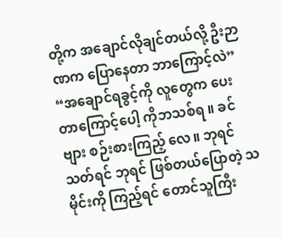တို့က အချောင်လိုချင်တယ်လို့ ဦးဉာဏက ပြောနေတာ ဘာကြောင့်လဲ”
“အချောင်ရခွင့်ကို လူတွေက ပေးတာကြောင့်ပေါ့ ကိုဘသစ်ရ ။ ခင်ဗျား စဉ်းစားကြည့် လေ။ ဘုရင်သတ်ရင် ဘုရင် ဖြစ်တယ်ပြောတဲ့ သမိုင်းကို ကြည့်ရင် တောင်သူကြီး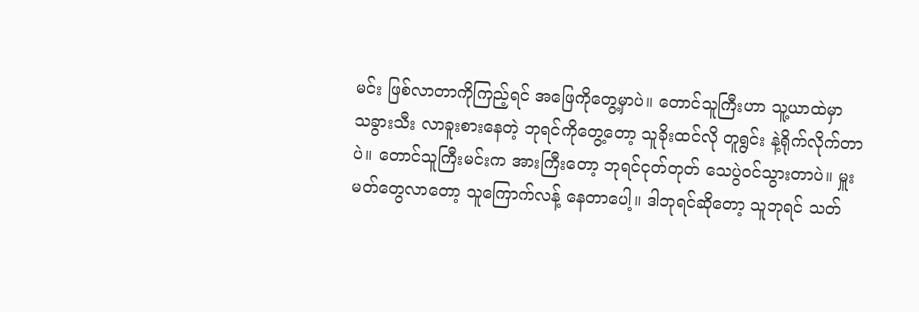မင်း ဖြစ်လာတာကိုကြည့်ရင် အဖြေကိုတွေ့မှာပဲ။ တောင်သူကြီးဟာ သူ့ယာထဲမှာ သခွားသီး လာခူးစားနေတဲ့ ဘုရင်ကိုတွေ့တော့ သူခိုးထင်လို တူရွင်း နဲ့ရိုက်လိုက်တာပဲ။ တောင်သူကြီးမင်းက အားကြီးတော့ ဘုရင်ငုတ်တုတ် သေပွဲဝင်သွားတာပဲ။ မှူးမတ်တွေလာတော့ သူကြောက်လန့် နေတာပေါ့။ ဒါဘုရင်ဆိုတော့ သူဘုရင် သတ်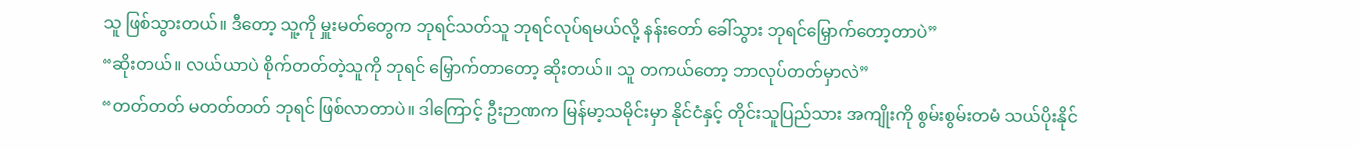သူ ဖြစ်သွားတယ်။ ဒီတော့ သူ့ကို မှူးမတ်တွေက ဘုရင်သတ်သူ ဘုရင်လုပ်ရမယ်လို့ နန်းတော် ခေါ်သွား ဘုရင်မြှောက်တော့တာပဲ”
“ဆိုးတယ်။ လယ်ယာပဲ စိုက်တတ်တဲ့သူကို ဘုရင် မြှောက်တာတော့ ဆိုးတယ်။ သူ တကယ်တော့ ဘာလုပ်တတ်မှာလဲ”
“တတ်တတ် မတတ်တတ် ဘုရင် ဖြစ်လာတာပဲ။ ဒါကြောင့် ဦးဉာဏက မြန်မာ့သမိုင်းမှာ နိုင်ငံနှင့် တိုင်းသူပြည်သား အကျိုးကို စွမ်းစွမ်းတမံ သယ်ပိုးနိုင်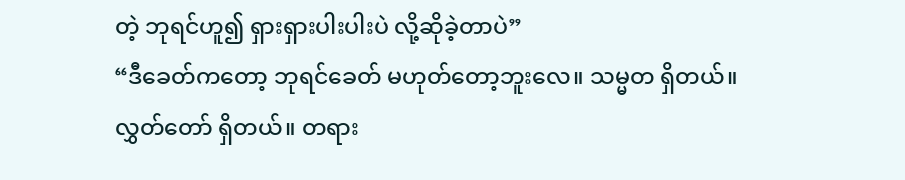တဲ့ ဘုရင်ဟူ၍ ရှားရှားပါးပါးပဲ လို့ဆိုခဲ့တာပဲ”
“ဒီခေတ်ကတော့ ဘုရင်ခေတ် မဟုတ်တော့ဘူးလေ။ သမ္မတ ရှိတယ်။ လွှတ်တော် ရှိတယ်။ တရား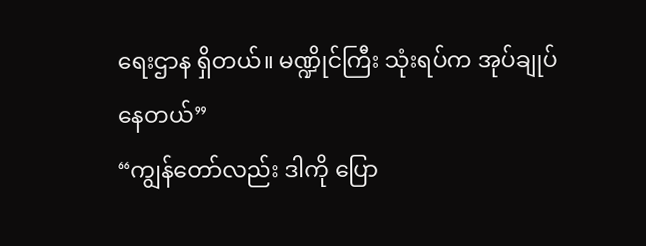ရေးဌာန ရှိတယ်။ မဏ္ဍိုင်ကြီး သုံးရပ်က အုပ်ချုပ်နေတယ်”
“ကျွန်တော်လည်း ဒါကို ပြော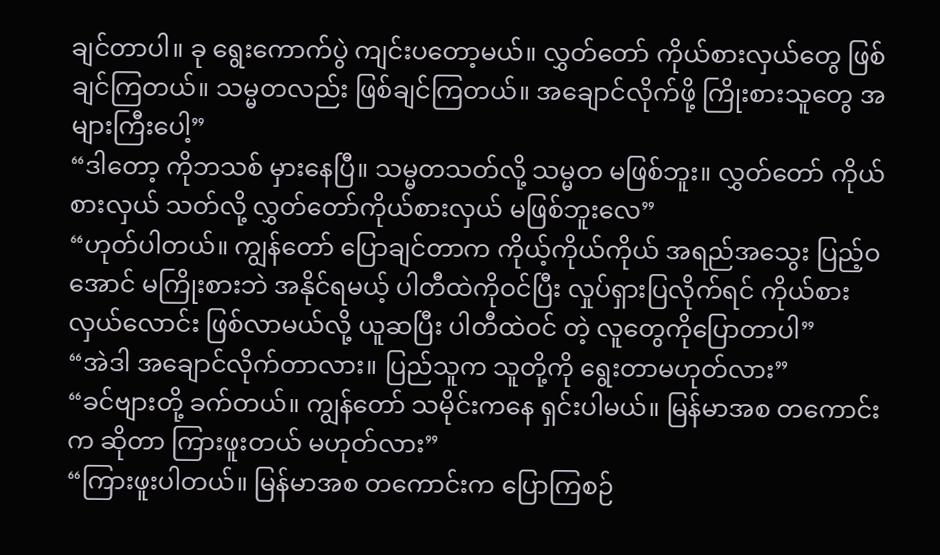ချင်တာပါ။ ခု ရွေးကောက်ပွဲ ကျင်းပတော့မယ်။ လွှတ်တော် ကိုယ်စားလှယ်တွေ ဖြစ်ချင်ကြတယ်။ သမ္မတလည်း ဖြစ်ချင်ကြတယ်။ အချောင်လိုက်ဖို့ ကြိုးစားသူတွေ အများကြီးပေါ့”
“ဒါတော့ ကိုဘသစ် မှားနေပြီ။ သမ္မတသတ်လို့ သမ္မတ မဖြစ်ဘူး။ လွှတ်တော် ကိုယ်စားလှယ် သတ်လို့ လွှတ်တော်ကိုယ်စားလှယ် မဖြစ်ဘူးလေ”
“ဟုတ်ပါတယ်။ ကျွန်တော် ပြောချင်တာက ကိုယ့်ကိုယ်ကိုယ် အရည်အသွေး ပြည့်ဝအောင် မကြိုးစားဘဲ အနိုင်ရမယ့် ပါတီထဲကိုဝင်ပြီး လှုပ်ရှားပြလိုက်ရင် ကိုယ်စားလှယ်လောင်း ဖြစ်လာမယ်လို့ ယူဆပြီး ပါတီထဲဝင် တဲ့ လူတွေကိုပြောတာပါ”
“အဲဒါ အချောင်လိုက်တာလား။ ပြည်သူက သူတို့ကို ရွေးတာမဟုတ်လား”
“ခင်ဗျားတို့ ခက်တယ်။ ကျွန်တော် သမိုင်းကနေ ရှင်းပါမယ်။ မြန်မာအစ တကောင်းက ဆိုတာ ကြားဖူးတယ် မဟုတ်လား”
“ကြားဖူးပါတယ်။ မြန်မာအစ တကောင်းက ပြောကြစဉ်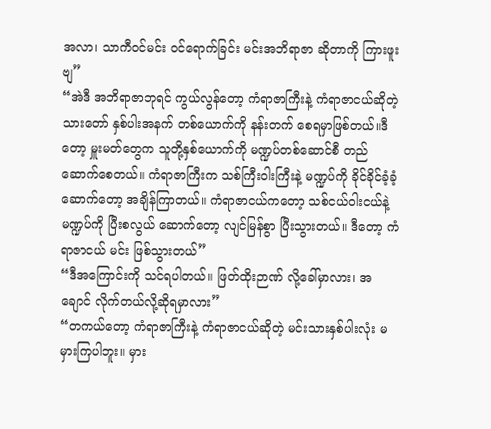အလာ၊ သာကီဝင်မင်း ဝင်ရောက်ခြင်း မင်းအဘိရာဇာ ဆိုတာကို ကြားဖူးဗျ”
“အဲဒီ အဘိရာဇာဘုရင် ကွယ်လွန်တော့ ကံရာဇာကြီးနဲ့ ကံရာဇာငယ်ဆိုတဲ့ သားတော် နှစ်ပါးအနက် တစ်ယောက်ကို နန်းတက် စေရမှာဖြစ်တယ်။ဒီတော့ မှူးမတ်တွေက သူတို့နှစ်ယောက်ကို မဏ္ဍပ်တစ်ဆောင်စီ တည်ဆောက်စေတယ်။ ကံရာဇာကြီးက သစ်ကြီးဝါးကြီးနဲ့ မဏ္ဍပ်ကို ခိုင်ခိုင်ခံ့ခံ့ ဆောက်တော့ အချိန်ကြာတယ်။ ကံရာဇာငယ်ကတော့ သစ်ငယ်ဝါးငယ်နဲ့ မဏ္ဍပ်ကို ပြီးစလွယ် ဆောက်တော့ လျင်မြန်စွာ ပြီးသွားတယ်။ ဒီတော့ ကံရာဇာငယ် မင်း ဖြစ်သွားတယ်”
“ဒီအကြောင်းကို သင်ရပါတယ်။ ဖြတ်ထိုးဉာဏ် လို့ခေါ်မှာလား၊ အချောင် လိုက်တယ်လို့ဆိုရမှာလား”
“တကယ်တော့ ကံရာဇာကြီးနဲ့ ကံရာဇာငယ်ဆိုတဲ့ မင်းသားနှစ်ပါးလုံး မမှားကြပါဘူး။ မှား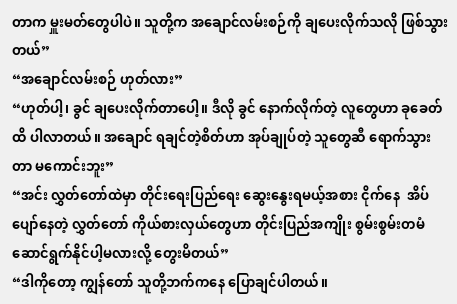တာက မှူးမတ်တွေပါပဲ။ သူတို့က အချောင်လမ်းစဉ်ကို ချပေးလိုက်သလို ဖြစ်သွားတယ်”
“အချောင်လမ်းစဉ် ဟုတ်လား”
“ဟုတ်ပါ့၊ ခွင် ချပေးလိုက်တာပေါ့။ ဒီလို ခွင် နောက်လိုက်တဲ့ လူတွေဟာ ခုခေတ်ထိ ပါလာတယ်။ အချောင် ရချင်တဲ့စိတ်ဟာ အုပ်ချုပ်တဲ့ သူတွေဆီ ရောက်သွားတာ မကောင်းဘူး”
“အင်း လွှတ်တော်ထဲမှာ တိုင်းရေးပြည်ရေး ဆွေးနွေးရမယ့်အစား ငိုက်နေ  အိပ်ပျော်နေတဲ့ လွှတ်တော် ကိုယ်စားလှယ်တွေဟာ တိုင်းပြည်အကျိုး စွမ်းစွမ်းတမံ ဆောင်ရွက်နိုင်ပါ့မလားလို့ တွေးမိတယ်”
“ဒါကိုတော့ ကျွန်တော် သူတို့ဘက်ကနေ ပြောချင်ပါတယ်။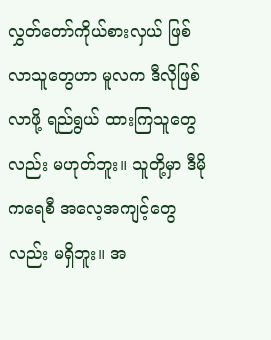လွှတ်တော်ကိုယ်စားလှယ် ဖြစ်လာသူတွေဟာ မူလက ဒီလိုဖြစ်လာဖို့ ရည်ရွယ် ထားကြသူတွေလည်း မဟုတ်ဘူး။ သူတို့မှာ ဒီမိုကရေစီ အလေ့အကျင့်တွေလည်း မရှိဘူး။ အ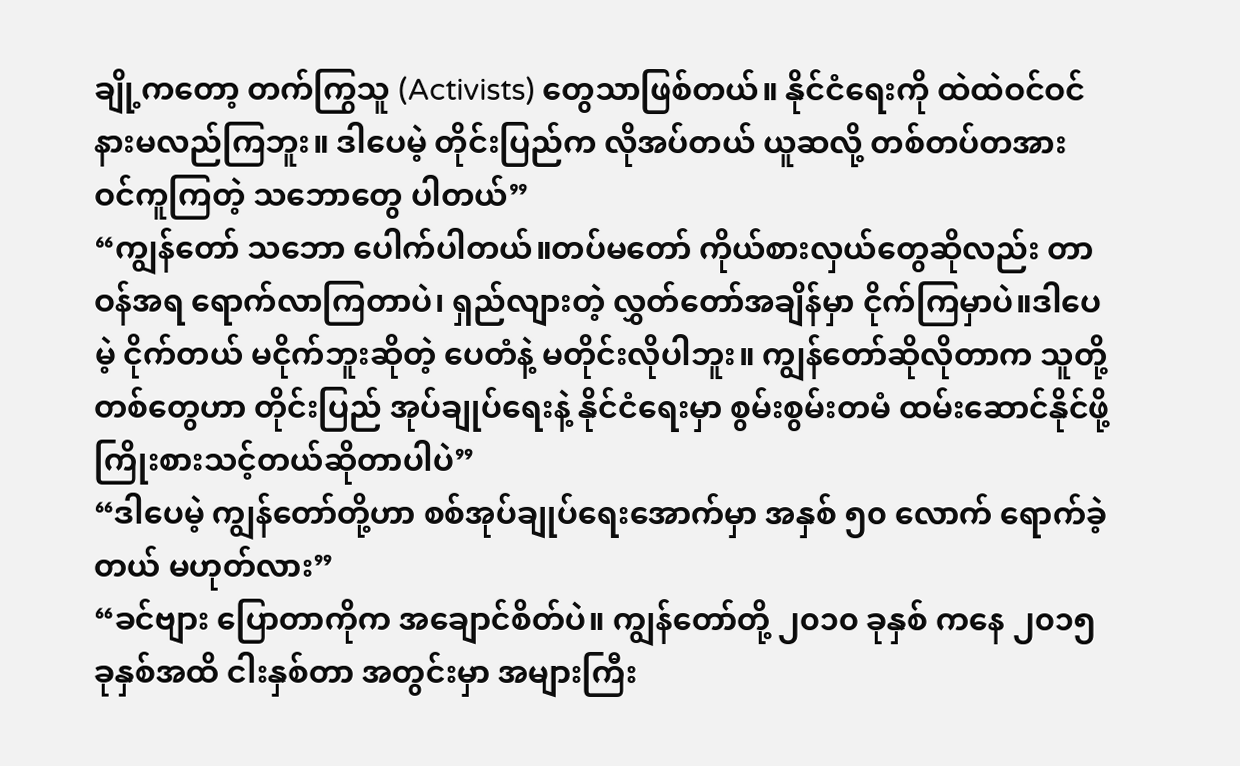ချို့ကတော့ တက်ကြွသူ (Activists) တွေသာဖြစ်တယ်။ နိုင်ငံရေးကို ထဲထဲဝင်ဝင် နားမလည်ကြဘူး။ ဒါပေမဲ့ တိုင်းပြည်က လိုအပ်တယ် ယူဆလို့ တစ်တပ်တအား ဝင်ကူကြတဲ့ သဘောတွေ ပါတယ်”
“ကျွန်တော် သဘော ပေါက်ပါတယ်။တပ်မတော် ကိုယ်စားလှယ်တွေဆိုလည်း တာဝန်အရ ရောက်လာကြတာပဲ၊ ရှည်လျားတဲ့ လွှတ်တော်အချိန်မှာ ငိုက်ကြမှာပဲ။ဒါပေမဲ့ ငိုက်တယ် မငိုက်ဘူးဆိုတဲ့ ပေတံနဲ့ မတိုင်းလိုပါဘူး။ ကျွန်တော်ဆိုလိုတာက သူတို့တစ်တွေဟာ တိုင်းပြည် အုပ်ချုပ်ရေးနဲ့ နိုင်ငံရေးမှာ စွမ်းစွမ်းတမံ ထမ်းဆောင်နိုင်ဖို့ ကြိုးစားသင့်တယ်ဆိုတာပါပဲ”
“ဒါပေမဲ့ ကျွန်တော်တို့ဟာ စစ်အုပ်ချုပ်ရေးအောက်မှာ အနှစ် ၅၀ လောက် ရောက်ခဲ့တယ် မဟုတ်လား”
“ခင်ဗျား ပြောတာကိုက အချောင်စိတ်ပဲ။ ကျွန်တော်တို့ ၂၀၁၀ ခုနှစ် ကနေ ၂၀၁၅  ခုနှစ်အထိ ငါးနှစ်တာ အတွင်းမှာ အများကြီး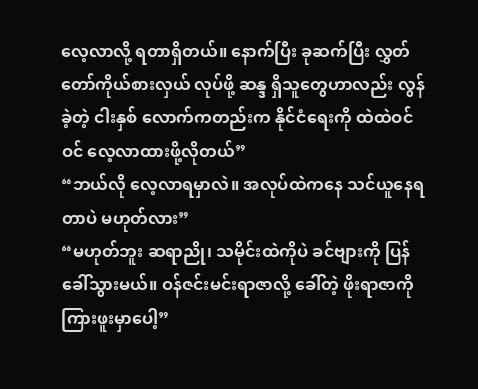လေ့လာလို့ ရတာရှိတယ်။ နောက်ပြီး ခုဆက်ပြီး လွှတ်တော်ကိုယ်စားလှယ် လုပ်ဖို့ ဆန္ဒ ရှိသူတွေဟာလည်း လွန်ခဲ့တဲ့ ငါးနှစ် လောက်ကတည်းက နိုင်ငံရေးကို ထဲထဲဝင်ဝင် လေ့လာထားဖို့လိုတယ်”
“ဘယ်လို လေ့လာရမှာလဲ။ အလုပ်ထဲကနေ သင်ယူနေရတာပဲ မဟုတ်လား”
“မဟုတ်ဘူး ဆရာညို၊ သမိုင်းထဲကိုပဲ ခင်ဗျားကို ပြန်ခေါ်သွားမယ်။ ဝန်ဇင်းမင်းရာဇာလို့ ခေါ်တဲ့ ဖိုးရာဇာကို ကြားဖူးမှာပေါ့”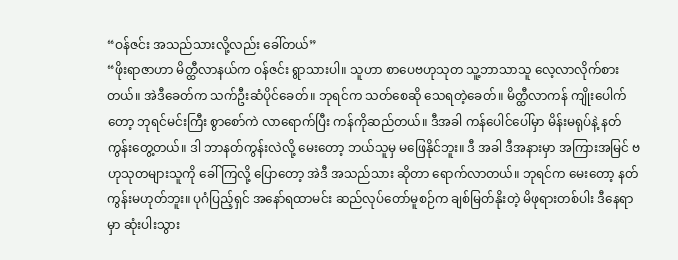“ဝန်ဇင်း အသည်သားလို့လည်း ခေါ်တယ်”
“ဖိုးရာဇာဟာ မိတ္ထီလာနယ်က ဝန်ဇင်း ရွာသားပါ။ သူဟာ စာပေဗဟုသုတ သူ့ဘာသာသူ လေ့လာလိုက်စားတယ်။ အဲဒီခေတ်က သက်ဦးဆံပိုင်ခေတ်။ ဘုရင်က သတ်စေဆို သေရတဲ့ခေတ်။ မိတ္ထီလာကန် ကျိုးပေါက်တော့ ဘုရင်မင်းကြီး စွာစော်ကဲ လာရောက်ပြီး ကန်ကိုဆည်တယ်။ ဒီအခါ ကန်ပေါင်ပေါ်မှာ မိန်းမရုပ်နဲ့ နတ်ကွန်းတွေ့တယ်။ ဒါ ဘာနတ်ကွန်းလဲလို့ မေးတော့ ဘယ်သူမှ မဖြေနိုင်ဘူး။ ဒီ အခါ ဒီအနားမှာ အကြားအမြင် ဗဟုသုတများသူကို ခေါ်ကြလို့ ပြောတော့ အဲဒီ အသည်သား ဆိုတာ ရောက်လာတယ်။ ဘုရင်က မေးတော့ နတ်ကွန်းမဟုတ်ဘူး။ ပုဂံပြည့်ရှင် အနော်ရထာမင်း ဆည်လုပ်တော်မူစဉ်က ချစ်မြတ်နိုးတဲ့ မိဖုရားတစ်ပါး ဒီနေရာမှာ ဆုံးပါးသွား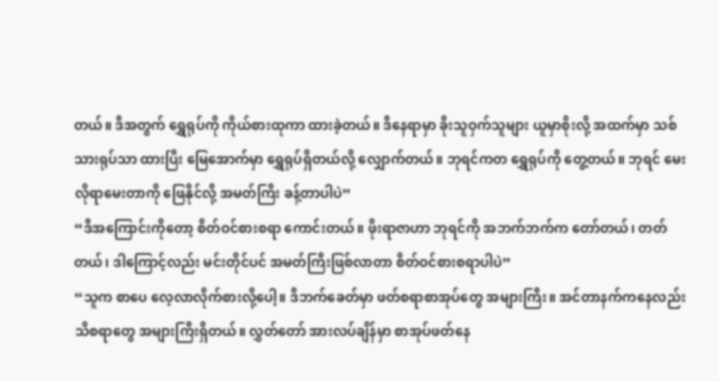တယ်။ ဒီအတွက် ရွှေရုပ်ကို ကိုယ်စားထုကာ ထားခဲ့တယ်။ ဒီနေရာမှာ ခိုးသူဝှက်သူများ ယူမှာစိုးလို့ အထက်မှာ သစ်သားရုပ်သာ ထားပြီး မြေအောက်မှာ ရွှေရုပ်ရှိတယ်လို့ လျှောက်တယ်။ ဘုရင်ကတ ရွှေရုပ်ကို တွေ့တယ်။ ဘုရင် မေးလိုရာမေးတာကို ဖြေနိုင်လို့ အမတ်ကြီး ခန့်တာပါပဲ”
“ဒီအကြောင်းကိုတော့ စိတ်ဝင်စားစရာ ကောင်းတယ်။ ဖိုးရာဇာဟာ ဘုရင်ကို အဘက်ဘက်က တော်တယ်၊ တတ်တယ်၊ ဒါကြောင့်လည်း မင်းတိုင်ပင် အမတ်ကြီးဖြစ်လာတာ စိတ်ဝင်စားစရာပါပဲ”
“သူက စာပေ လေ့လာလိုက်စားလို့ပေါ့။ ဒီဘက်ခေတ်မှာ ဖတ်စရာစာအုပ်တွေ အများကြီး။ အင်တာနက်ကနေလည်း သိစရာတွေ အများကြီးရှိတယ်။ လွှတ်တော် အားလပ်ချိန်မှာ စာအုပ်ဖတ်နေ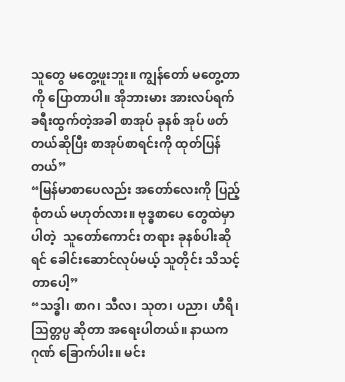သူတွေ မတွေ့ဖူးဘူး။ ကျွန်တော် မတွေ့တာကို ပြောတာပါ။ အိုဘားမား အားလပ်ရက် ခရီးထွက်တဲ့အခါ စာအုပ် ခုနစ် အုပ် ဖတ်တယ်ဆိုပြီး စာအုပ်စာရင်းကို ထုတ်ပြန်တယ်”
“မြန်မာစာပေလည်း အတော်လေးကို ပြည့်စုံတယ် မဟုတ်လား။ ဗုဒ္ဓစာပေ တွေထဲမှာပါတဲ့  သူတော်ကောင်း တရား ခုနစ်ပါးဆိုရင် ခေါင်းဆောင်လုပ်မယ့် သူတိုင်း သိသင့်တာပေါ့”
“သဒ္ဓါ၊ စာဂ၊ သီလ၊ သုတ၊ ပညာ၊ ဟီရိ၊ သြတ္တပ္ပ ဆိုတာ အရေးပါတယ်။ နာယကဂုဏ် ခြောက်ပါး။ မင်း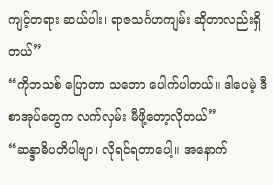ကျင့်တရား ဆယ်ပါး၊ ရာဇသင်္ဂဟကျမ်း ဆိုတာလည်းရှိတယ်”
“ကိုဘသစ် ပြောတာ သဘော ပေါက်ပါတယ်။ ဒါပေမဲ့ ဒီစာအုပ်တွေက လက်လှမ်း မီဖို့တော့လိုတယ်”
“ဆန္ဒာဓိပတိပါဗျာ၊ လိုရင်ရတာပေါ့။ အနောက်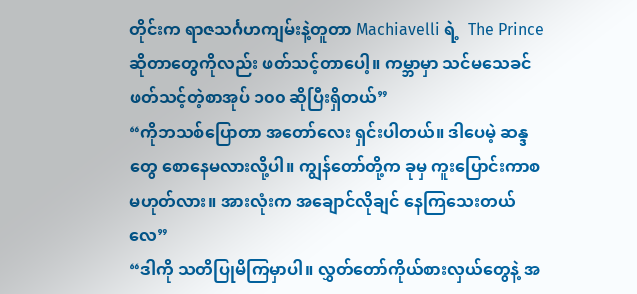တိုင်းက ရာဇသင်္ဂဟကျမ်းနဲ့တူတာ Machiavelli ရဲ့  The Prince ဆိုတာတွေကိုလည်း ဖတ်သင့်တာပေါ့။ ကမ္ဘာမှာ သင်မသေခင် ဖတ်သင့်တဲ့စာအုပ် ၁၀၀ ဆိုပြီးရှိတယ်”
“ကိုဘသစ်ပြောတာ အတော်လေး ရှင်းပါတယ်။ ဒါပေမဲ့ ဆန္ဒတွေ စောနေမလားလို့ပါ။ ကျွန်တော်တို့က ခုမှ ကူးပြောင်းကာစ မဟုတ်လား။ အားလုံးက အချောင်လိုချင် နေကြသေးတယ်လေ”
“ဒါကို သတိပြုမိကြမှာပါ။ လွှတ်တော်ကိုယ်စားလှယ်တွေနဲ့ အ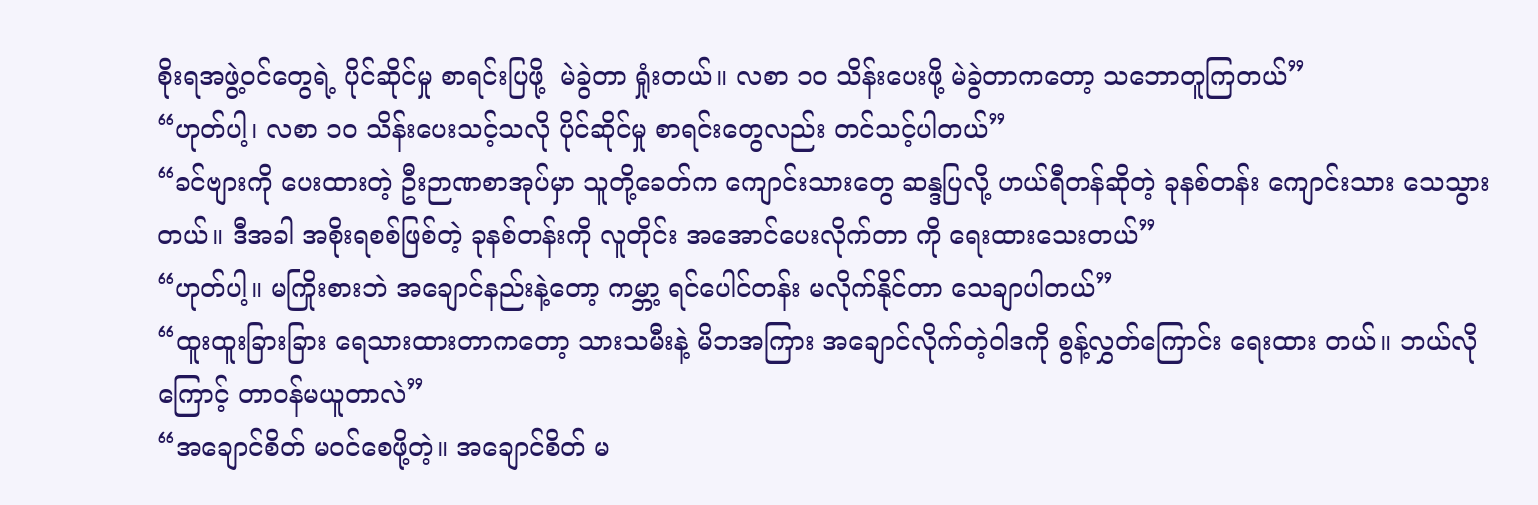စိုးရအဖွဲ့ဝင်တွေရဲ့ ပိုင်ဆိုင်မှု စာရင်းပြဖို့  မဲခွဲတာ ရှုံးတယ်။ လစာ ၁၀ သိန်းပေးဖို့ မဲခွဲတာကတော့ သဘောတူကြတယ်”
“ဟုတ်ပါ့၊ လစာ ၁၀ သိန်းပေးသင့်သလို ပိုင်ဆိုင်မှု စာရင်းတွေလည်း တင်သင့်ပါတယ်”
“ခင်ဗျားကို ပေးထားတဲ့ ဦးဉာဏစာအုပ်မှာ သူတို့ခေတ်က ကျောင်းသားတွေ ဆန္ဒပြလို့ ဟယ်ရီတန်ဆိုတဲ့ ခုနစ်တန်း ကျောင်းသား သေသွားတယ်။ ဒီအခါ အစိုးရစစ်ဖြစ်တဲ့ ခုနစ်တန်းကို လူတိုင်း အအောင်ပေးလိုက်တာ ကို ရေးထားသေးတယ်”
“ဟုတ်ပါ့။ မကြိုးစားဘဲ အချောင်နည်းနဲ့တော့ ကမ္ဘာ့ ရင်ပေါင်တန်း မလိုက်နိုင်တာ သေချာပါတယ်”
“ထူးထူးခြားခြား ရေသားထားတာကတော့ သားသမီးနဲ့ မိဘအကြား အချောင်လိုက်တဲ့ဝါဒကို စွန့်လွှတ်ကြောင်း ရေးထား တယ်။ ဘယ်လိုကြောင့် တာဝန်မယူတာလဲ”
“အချောင်စိတ် မဝင်စေဖို့တဲ့။ အချောင်စိတ် မ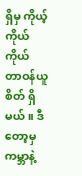ရှိမှ ကိုယ့်ကိုယ်ကိုယ် တာဝန်ယူစိတ် ရှိမယ်။ ဒီတော့မှ ကမ္ဘာနဲ့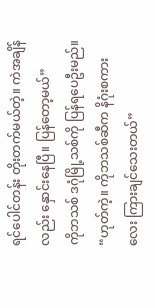ရင်ပေါင်တန်း တိုးတက်မယ်တဲ့။ ကဲအချိန်လည်း နှောင်းနေပြီ။ ပြန်တော့မယ်”
ကိုဘသစ် ဒဂုံမြို့သစ်ကို ပြန်ရပေဦးမည်။
“ဟုတ်ကဲ့။ ကိုဘသစ်ဆီက နိဂုံးစကားလေး ကြားချင်သေးတယ်”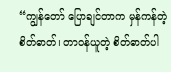“ကျွန်တော် ပြောချင်တာက မှန်ကန်တဲ့ စိတ်ဓာတ်၊ တာဝန်ယူတဲ့ စိတ်ဓာတ်ပါ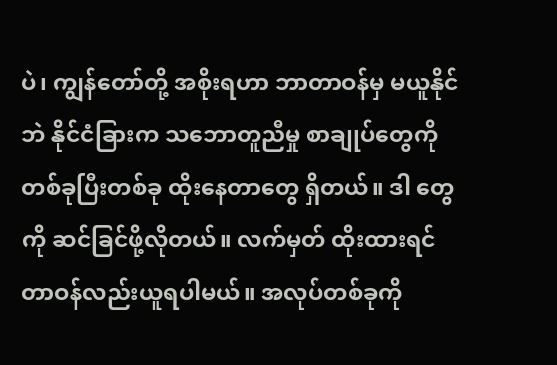ပဲ၊ ကျွန်တော်တို့ အစိုးရဟာ ဘာတာဝန်မှ မယူနိုင်ဘဲ နိုင်ငံခြားက သဘောတူညီမှု စာချုပ်တွေကို တစ်ခုပြီးတစ်ခု ထိုးနေတာတွေ ရှိတယ်။ ဒါ တွေကို ဆင်ခြင်ဖို့လိုတယ်။ လက်မှတ် ထိုးထားရင် တာဝန်လည်းယူရပါမယ်။ အလုပ်တစ်ခုကို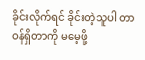ခိုင်းလိုက်ရင် ခိုင်းတဲ့သူပါ တာဝန်ရှိတာကို မမေ့ဖို့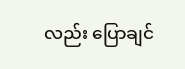လည်း ပြောချင်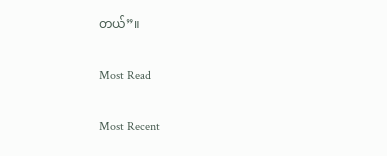တယ်”။

Most Read

Most Recent